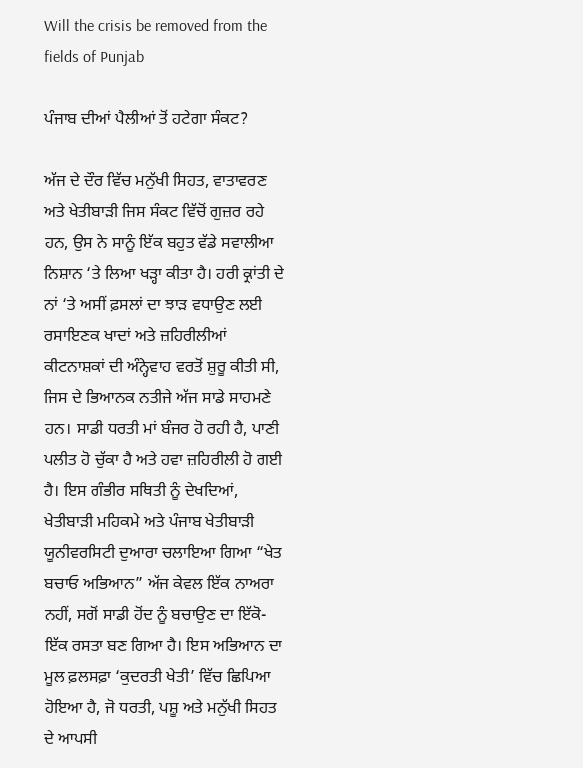Will the crisis be removed from the fields of Punjab

ਪੰਜਾਬ ਦੀਆਂ ਪੈਲੀਆਂ ਤੋਂ ਹਟੇਗਾ ਸੰਕਟ?

ਅੱਜ ਦੇ ਦੌਰ ਵਿੱਚ ਮਨੁੱਖੀ ਸਿਹਤ, ਵਾਤਾਵਰਣ ਅਤੇ ਖੇਤੀਬਾੜੀ ਜਿਸ ਸੰਕਟ ਵਿੱਚੋਂ ਗੁਜ਼ਰ ਰਹੇ ਹਨ, ਉਸ ਨੇ ਸਾਨੂੰ ਇੱਕ ਬਹੁਤ ਵੱਡੇ ਸਵਾਲੀਆ ਨਿਸ਼ਾਨ ‘ਤੇ ਲਿਆ ਖੜ੍ਹਾ ਕੀਤਾ ਹੈ। ਹਰੀ ਕ੍ਰਾਂਤੀ ਦੇ ਨਾਂ ‘ਤੇ ਅਸੀਂ ਫ਼ਸਲਾਂ ਦਾ ਝਾੜ ਵਧਾਉਣ ਲਈ ਰਸਾਇਣਕ ਖਾਦਾਂ ਅਤੇ ਜ਼ਹਿਰੀਲੀਆਂ ਕੀਟਨਾਸ਼ਕਾਂ ਦੀ ਅੰਨ੍ਹੇਵਾਹ ਵਰਤੋਂ ਸ਼ੁਰੂ ਕੀਤੀ ਸੀ, ਜਿਸ ਦੇ ਭਿਆਨਕ ਨਤੀਜੇ ਅੱਜ ਸਾਡੇ ਸਾਹਮਣੇ ਹਨ। ਸਾਡੀ ਧਰਤੀ ਮਾਂ ਬੰਜਰ ਹੋ ਰਹੀ ਹੈ, ਪਾਣੀ ਪਲੀਤ ਹੋ ਚੁੱਕਾ ਹੈ ਅਤੇ ਹਵਾ ਜ਼ਹਿਰੀਲੀ ਹੋ ਗਈ ਹੈ। ਇਸ ਗੰਭੀਰ ਸਥਿਤੀ ਨੂੰ ਦੇਖਦਿਆਂ, ਖੇਤੀਬਾੜੀ ਮਹਿਕਮੇ ਅਤੇ ਪੰਜਾਬ ਖੇਤੀਬਾੜੀ ਯੂਨੀਵਰਸਿਟੀ ਦੁਆਰਾ ਚਲਾਇਆ ਗਿਆ “ਖੇਤ ਬਚਾਓ ਅਭਿਆਨ” ਅੱਜ ਕੇਵਲ ਇੱਕ ਨਾਅਰਾ ਨਹੀਂ, ਸਗੋਂ ਸਾਡੀ ਹੋਂਦ ਨੂੰ ਬਚਾਉਣ ਦਾ ਇੱਕੋ-ਇੱਕ ਰਸਤਾ ਬਣ ਗਿਆ ਹੈ। ਇਸ ਅਭਿਆਨ ਦਾ ਮੂਲ ਫ਼ਲਸਫ਼ਾ ‘ਕੁਦਰਤੀ ਖੇਤੀ’ ਵਿੱਚ ਛਿਪਿਆ ਹੋਇਆ ਹੈ, ਜੋ ਧਰਤੀ, ਪਸ਼ੂ ਅਤੇ ਮਨੁੱਖੀ ਸਿਹਤ ਦੇ ਆਪਸੀ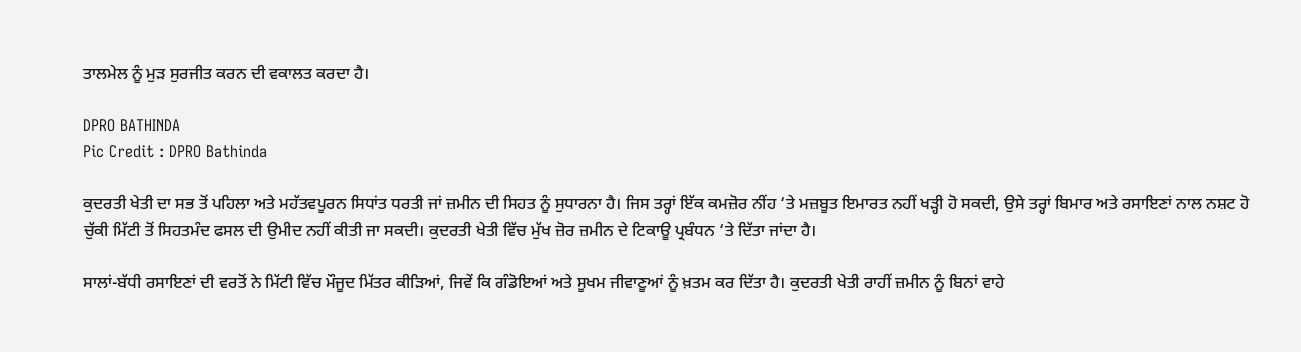ਤਾਲਮੇਲ ਨੂੰ ਮੁੜ ਸੁਰਜੀਤ ਕਰਨ ਦੀ ਵਕਾਲਤ ਕਰਦਾ ਹੈ।

DPRO BATHINDA
Pic Credit : DPRO Bathinda

ਕੁਦਰਤੀ ਖੇਤੀ ਦਾ ਸਭ ਤੋਂ ਪਹਿਲਾ ਅਤੇ ਮਹੱਤਵਪੂਰਨ ਸਿਧਾਂਤ ਧਰਤੀ ਜਾਂ ਜ਼ਮੀਨ ਦੀ ਸਿਹਤ ਨੂੰ ਸੁਧਾਰਨਾ ਹੈ। ਜਿਸ ਤਰ੍ਹਾਂ ਇੱਕ ਕਮਜ਼ੋਰ ਨੀਂਹ ‘ਤੇ ਮਜ਼ਬੂਤ ਇਮਾਰਤ ਨਹੀਂ ਖੜ੍ਹੀ ਹੋ ਸਕਦੀ, ਉਸੇ ਤਰ੍ਹਾਂ ਬਿਮਾਰ ਅਤੇ ਰਸਾਇਣਾਂ ਨਾਲ ਨਸ਼ਟ ਹੋ ਚੁੱਕੀ ਮਿੱਟੀ ਤੋਂ ਸਿਹਤਮੰਦ ਫਸਲ ਦੀ ਉਮੀਦ ਨਹੀਂ ਕੀਤੀ ਜਾ ਸਕਦੀ। ਕੁਦਰਤੀ ਖੇਤੀ ਵਿੱਚ ਮੁੱਖ ਜ਼ੋਰ ਜ਼ਮੀਨ ਦੇ ਟਿਕਾਊ ਪ੍ਰਬੰਧਨ ‘ਤੇ ਦਿੱਤਾ ਜਾਂਦਾ ਹੈ।

ਸਾਲਾਂ-ਬੱਧੀ ਰਸਾਇਣਾਂ ਦੀ ਵਰਤੋਂ ਨੇ ਮਿੱਟੀ ਵਿੱਚ ਮੌਜੂਦ ਮਿੱਤਰ ਕੀੜਿਆਂ, ਜਿਵੇਂ ਕਿ ਗੰਡੋਇਆਂ ਅਤੇ ਸੂਖਮ ਜੀਵਾਣੂਆਂ ਨੂੰ ਖ਼ਤਮ ਕਰ ਦਿੱਤਾ ਹੈ। ਕੁਦਰਤੀ ਖੇਤੀ ਰਾਹੀਂ ਜ਼ਮੀਨ ਨੂੰ ਬਿਨਾਂ ਵਾਹੇ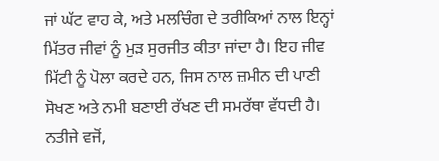ਜਾਂ ਘੱਟ ਵਾਹ ਕੇ, ਅਤੇ ਮਲਚਿੰਗ ਦੇ ਤਰੀਕਿਆਂ ਨਾਲ ਇਨ੍ਹਾਂ ਮਿੱਤਰ ਜੀਵਾਂ ਨੂੰ ਮੁੜ ਸੁਰਜੀਤ ਕੀਤਾ ਜਾਂਦਾ ਹੈ। ਇਹ ਜੀਵ ਮਿੱਟੀ ਨੂੰ ਪੋਲਾ ਕਰਦੇ ਹਨ, ਜਿਸ ਨਾਲ ਜ਼ਮੀਨ ਦੀ ਪਾਣੀ ਸੋਖਣ ਅਤੇ ਨਮੀ ਬਣਾਈ ਰੱਖਣ ਦੀ ਸਮਰੱਥਾ ਵੱਧਦੀ ਹੈ। ਨਤੀਜੇ ਵਜੋਂ,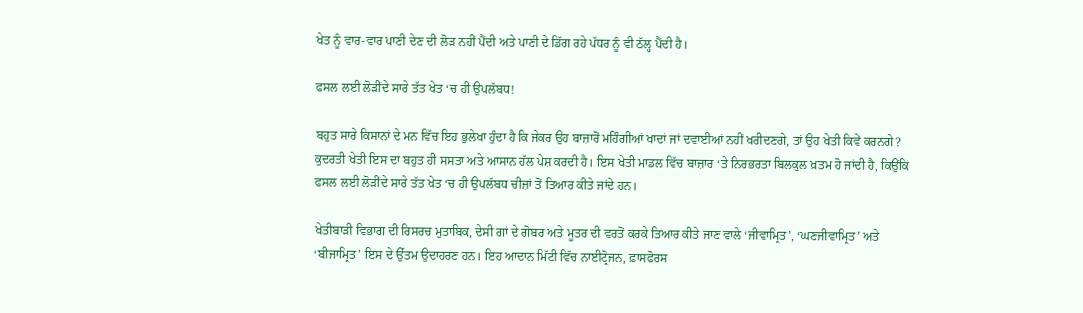ਖੇਤ ਨੂੰ ਵਾਰ-ਵਾਰ ਪਾਣੀ ਦੇਣ ਦੀ ਲੋੜ ਨਹੀਂ ਪੈਂਦੀ ਅਤੇ ਪਾਣੀ ਦੇ ਡਿੱਗ ਰਹੇ ਪੱਧਰ ਨੂੰ ਵੀ ਠੱਲ੍ਹ ਪੈਂਦੀ ਹੈ।

ਫਸਲ ਲਈ ਲੋੜੀਂਦੇ ਸਾਰੇ ਤੱਤ ਖੇਤ ‘ਚ ਹੀ ਉਪਲੱਬਧ!

ਬਹੁਤ ਸਾਰੇ ਕਿਸਾਨਾਂ ਦੇ ਮਨ ਵਿੱਚ ਇਹ ਭੁਲੇਖਾ ਹੁੰਦਾ ਹੈ ਕਿ ਜੇਕਰ ਉਹ ਬਾਜ਼ਾਰੋਂ ਮਹਿੰਗੀਆਂ ਖਾਦਾਂ ਜਾਂ ਦਵਾਈਆਂ ਨਹੀਂ ਖਰੀਦਣਗੇ, ਤਾਂ ਉਹ ਖੇਤੀ ਕਿਵੇਂ ਕਰਨਗੇ? ਕੁਦਰਤੀ ਖੇਤੀ ਇਸ ਦਾ ਬਹੁਤ ਹੀ ਸਸਤਾ ਅਤੇ ਆਸਾਨ ਹੱਲ ਪੇਸ਼ ਕਰਦੀ ਹੈ। ਇਸ ਖੇਤੀ ਮਾਡਲ ਵਿੱਚ ਬਾਜ਼ਾਰ ‘ਤੇ ਨਿਰਭਰਤਾ ਬਿਲਕੁਲ ਖ਼ਤਮ ਹੋ ਜਾਂਦੀ ਹੈ, ਕਿਉਂਕਿ ਫਸਲ ਲਈ ਲੋੜੀਂਦੇ ਸਾਰੇ ਤੱਤ ਖੇਤ ‘ਚ ਹੀ ਉਪਲੱਬਧ ਚੀਜ਼ਾਂ ਤੋਂ ਤਿਆਰ ਕੀਤੇ ਜਾਂਦੇ ਹਨ।

ਖੇਤੀਬਾੜੀ ਵਿਭਾਗ ਦੀ ਰਿਸਰਚ ਮੁਤਾਬਿਕ, ਦੇਸੀ ਗਾਂ ਦੇ ਗੋਬਰ ਅਤੇ ਮੂਤਰ ਦੀ ਵਰਤੋਂ ਕਰਕੇ ਤਿਆਰ ਕੀਤੇ ਜਾਣ ਵਾਲੇ ‘ਜੀਵਾਮ੍ਰਿਤ’, ‘ਘਣਜੀਵਾਮ੍ਰਿਤ’ ਅਤੇ ‘ਬੀਜਾਮ੍ਰਿਤ’ ਇਸ ਦੇ ਉੱਤਮ ਉਦਾਹਰਣ ਹਨ। ਇਹ ਆਦਾਨ ਮਿੱਟੀ ਵਿੱਚ ਨਾਈਟ੍ਰੋਜਨ, ਫ਼ਾਸਫੋਰਸ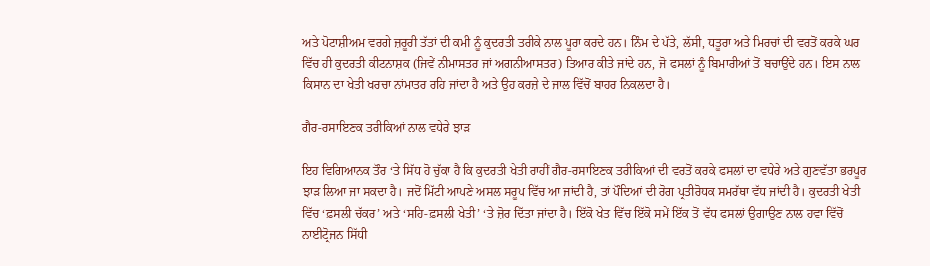ਅਤੇ ਪੋਟਾਸ਼ੀਅਮ ਵਰਗੇ ਜ਼ਰੂਰੀ ਤੱਤਾਂ ਦੀ ਕਮੀ ਨੂੰ ਕੁਦਰਤੀ ਤਰੀਕੇ ਨਾਲ ਪੂਰਾ ਕਰਦੇ ਹਨ। ਨਿੰਮ ਦੇ ਪੱਤੇ, ਲੱਸੀ, ਧਤੂਰਾ ਅਤੇ ਮਿਰਚਾਂ ਦੀ ਵਰਤੋਂ ਕਰਕੇ ਘਰ ਵਿੱਚ ਹੀ ਕੁਦਰਤੀ ਕੀਟਨਾਸ਼ਕ (ਜਿਵੇਂ ਨੀਮਾਸਤਰ ਜਾਂ ਅਗਨੀਆਸਤਰ) ਤਿਆਰ ਕੀਤੇ ਜਾਂਦੇ ਹਨ, ਜੋ ਫਸਲਾਂ ਨੂੰ ਬਿਮਾਰੀਆਂ ਤੋਂ ਬਚਾਉਂਦੇ ਹਨ। ਇਸ ਨਾਲ ਕਿਸਾਨ ਦਾ ਖੇਤੀ ਖਰਚਾ ਨਾਂਮਾਤਰ ਰਹਿ ਜਾਂਦਾ ਹੈ ਅਤੇ ਉਹ ਕਰਜ਼ੇ ਦੇ ਜਾਲ ਵਿੱਚੋਂ ਬਾਹਰ ਨਿਕਲਦਾ ਹੈ।

ਗੈਰ-ਰਸਾਇਣਕ ਤਰੀਕਿਆਂ ਨਾਲ ਵਧੇਰੇ ਝਾੜ

ਇਹ ਵਿਗਿਆਨਕ ਤੌਰ ‘ਤੇ ਸਿੱਧ ਹੋ ਚੁੱਕਾ ਹੈ ਕਿ ਕੁਦਰਤੀ ਖੇਤੀ ਰਾਹੀਂ ਗੈਰ-ਰਸਾਇਣਕ ਤਰੀਕਿਆਂ ਦੀ ਵਰਤੋਂ ਕਰਕੇ ਫਸਲਾਂ ਦਾ ਵਧੇਰੇ ਅਤੇ ਗੁਣਵੱਤਾ ਭਰਪੂਰ ਝਾੜ ਲਿਆ ਜਾ ਸਕਦਾ ਹੈ। ਜਦੋਂ ਮਿੱਟੀ ਆਪਣੇ ਅਸਲ ਸਰੂਪ ਵਿੱਚ ਆ ਜਾਂਦੀ ਹੈ, ਤਾਂ ਪੌਦਿਆਂ ਦੀ ਰੋਗ ਪ੍ਰਤੀਰੋਧਕ ਸਮਰੱਥਾ ਵੱਧ ਜਾਂਦੀ ਹੈ। ਕੁਦਰਤੀ ਖੇਤੀ ਵਿੱਚ ‘ਫ਼ਸਲੀ ਚੱਕਰ’ ਅਤੇ ‘ਸਹਿ-ਫ਼ਸਲੀ ਖੇਤੀ’ ‘ਤੇ ਜ਼ੋਰ ਦਿੱਤਾ ਜਾਂਦਾ ਹੈ। ਇੱਕੋ ਖੇਤ ਵਿੱਚ ਇੱਕੋ ਸਮੇਂ ਇੱਕ ਤੋਂ ਵੱਧ ਫਸਲਾਂ ਉਗਾਉਣ ਨਾਲ ਹਵਾ ਵਿੱਚੋਂ ਨਾਈਟ੍ਰੋਜਨ ਸਿੱਧੀ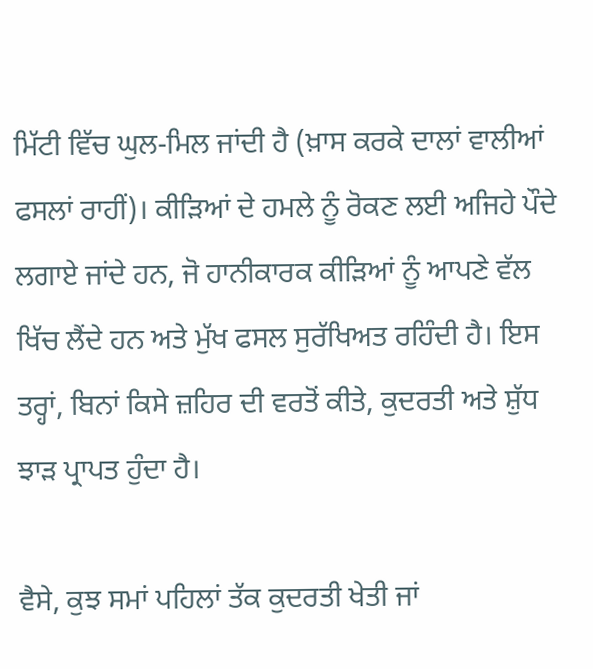ਮਿੱਟੀ ਵਿੱਚ ਘੁਲ-ਮਿਲ ਜਾਂਦੀ ਹੈ (ਖ਼ਾਸ ਕਰਕੇ ਦਾਲਾਂ ਵਾਲੀਆਂ ਫਸਲਾਂ ਰਾਹੀਂ)। ਕੀੜਿਆਂ ਦੇ ਹਮਲੇ ਨੂੰ ਰੋਕਣ ਲਈ ਅਜਿਹੇ ਪੌਦੇ ਲਗਾਏ ਜਾਂਦੇ ਹਨ, ਜੋ ਹਾਨੀਕਾਰਕ ਕੀੜਿਆਂ ਨੂੰ ਆਪਣੇ ਵੱਲ ਖਿੱਚ ਲੈਂਦੇ ਹਨ ਅਤੇ ਮੁੱਖ ਫਸਲ ਸੁਰੱਖਿਅਤ ਰਹਿੰਦੀ ਹੈ। ਇਸ ਤਰ੍ਹਾਂ, ਬਿਨਾਂ ਕਿਸੇ ਜ਼ਹਿਰ ਦੀ ਵਰਤੋਂ ਕੀਤੇ, ਕੁਦਰਤੀ ਅਤੇ ਸ਼ੁੱਧ ਝਾੜ ਪ੍ਰਾਪਤ ਹੁੰਦਾ ਹੈ।

ਵੈਸੇ, ਕੁਝ ਸਮਾਂ ਪਹਿਲਾਂ ਤੱਕ ਕੁਦਰਤੀ ਖੇਤੀ ਜਾਂ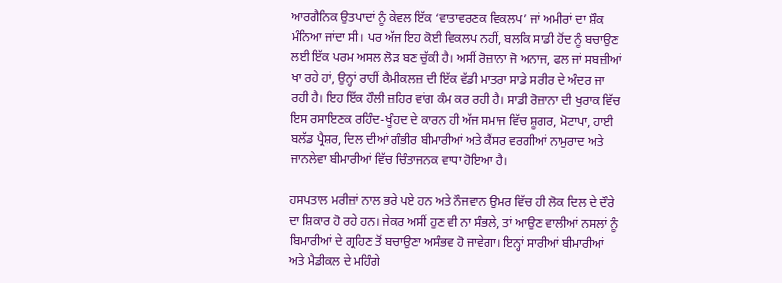ਆਰਗੈਨਿਕ ਉਤਪਾਦਾਂ ਨੂੰ ਕੇਵਲ ਇੱਕ ‘ਵਾਤਾਵਰਣਕ ਵਿਕਲਪ’ ਜਾਂ ਅਮੀਰਾਂ ਦਾ ਸ਼ੌਕ ਮੰਨਿਆ ਜਾਂਦਾ ਸੀ। ਪਰ ਅੱਜ ਇਹ ਕੋਈ ਵਿਕਲਪ ਨਹੀਂ, ਬਲਕਿ ਸਾਡੀ ਹੋਂਦ ਨੂੰ ਬਚਾਉਣ ਲਈ ਇੱਕ ਪਰਮ ਅਸਲ ਲੋੜ ਬਣ ਚੁੱਕੀ ਹੈ। ਅਸੀਂ ਰੋਜ਼ਾਨਾ ਜੋ ਅਨਾਜ, ਫਲ ਜਾਂ ਸਬਜ਼ੀਆਂ ਖਾ ਰਹੇ ਹਾਂ, ਉਨ੍ਹਾਂ ਰਾਹੀਂ ਕੈਮੀਕਲਜ਼ ਦੀ ਇੱਕ ਵੱਡੀ ਮਾਤਰਾ ਸਾਡੇ ਸਰੀਰ ਦੇ ਅੰਦਰ ਜਾ ਰਹੀ ਹੈ। ਇਹ ਇੱਕ ਹੌਲੀ ਜ਼ਹਿਰ ਵਾਂਗ ਕੰਮ ਕਰ ਰਹੀ ਹੈ। ਸਾਡੀ ਰੋਜ਼ਾਨਾ ਦੀ ਖੁਰਾਕ ਵਿੱਚ ਇਸ ਰਸਾਇਣਕ ਰਹਿੰਦ-ਖੂੰਹਦ ਦੇ ਕਾਰਨ ਹੀ ਅੱਜ ਸਮਾਜ ਵਿੱਚ ਸ਼ੂਗਰ, ਮੋਟਾਪਾ, ਹਾਈ ਬਲੱਡ ਪ੍ਰੈਸ਼ਰ, ਦਿਲ ਦੀਆਂ ਗੰਭੀਰ ਬੀਮਾਰੀਆਂ ਅਤੇ ਕੈਂਸਰ ਵਰਗੀਆਂ ਨਾਮੁਰਾਦ ਅਤੇ ਜਾਨਲੇਵਾ ਬੀਮਾਰੀਆਂ ਵਿੱਚ ਚਿੰਤਾਜਨਕ ਵਾਧਾ ਹੋਇਆ ਹੈ।

ਹਸਪਤਾਲ ਮਰੀਜ਼ਾਂ ਨਾਲ ਭਰੇ ਪਏ ਹਨ ਅਤੇ ਨੌਜਵਾਨ ਉਮਰ ਵਿੱਚ ਹੀ ਲੋਕ ਦਿਲ ਦੇ ਦੌਰੇ ਦਾ ਸ਼ਿਕਾਰ ਹੋ ਰਹੇ ਹਨ। ਜੇਕਰ ਅਸੀਂ ਹੁਣ ਵੀ ਨਾ ਸੰਭਲੇ, ਤਾਂ ਆਉਣ ਵਾਲੀਆਂ ਨਸਲਾਂ ਨੂੰ ਬਿਮਾਰੀਆਂ ਦੇ ਗ੍ਰਹਿਣ ਤੋਂ ਬਚਾਉਣਾ ਅਸੰਭਵ ਹੋ ਜਾਵੇਗਾ। ਇਨ੍ਹਾਂ ਸਾਰੀਆਂ ਬੀਮਾਰੀਆਂ ਅਤੇ ਮੈਡੀਕਲ ਦੇ ਮਹਿੰਗੇ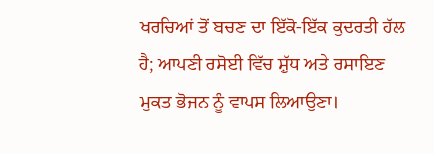ਖਰਚਿਆਂ ਤੋਂ ਬਚਣ ਦਾ ਇੱਕੋ-ਇੱਕ ਕੁਦਰਤੀ ਹੱਲ ਹੈ; ਆਪਣੀ ਰਸੋਈ ਵਿੱਚ ਸ਼ੁੱਧ ਅਤੇ ਰਸਾਇਣ ਮੁਕਤ ਭੋਜਨ ਨੂੰ ਵਾਪਸ ਲਿਆਉਣਾ।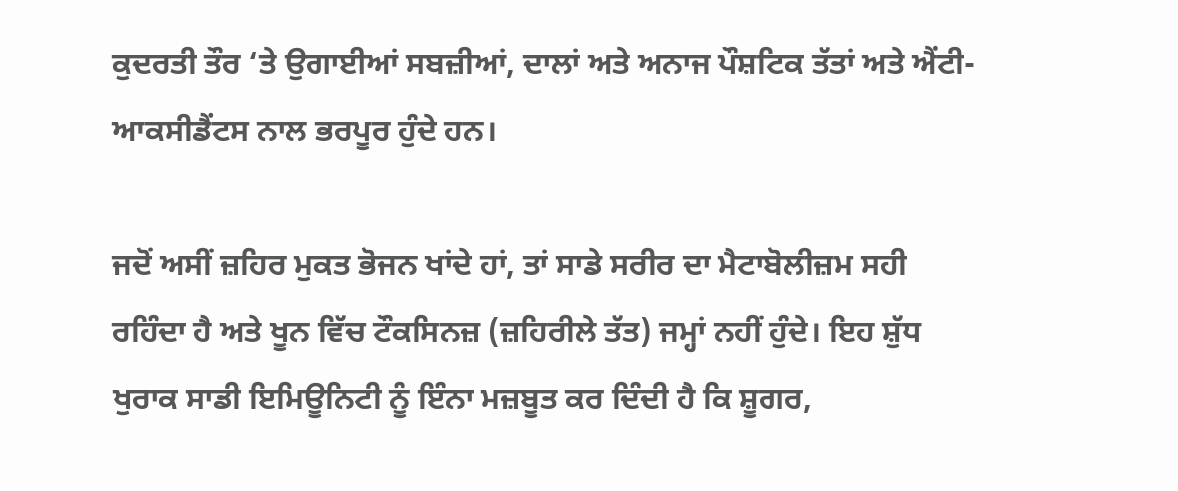ਕੁਦਰਤੀ ਤੌਰ ‘ਤੇ ਉਗਾਈਆਂ ਸਬਜ਼ੀਆਂ, ਦਾਲਾਂ ਅਤੇ ਅਨਾਜ ਪੌਸ਼ਟਿਕ ਤੱਤਾਂ ਅਤੇ ਐਂਟੀ-ਆਕਸੀਡੈਂਟਸ ਨਾਲ ਭਰਪੂਰ ਹੁੰਦੇ ਹਨ।

ਜਦੋਂ ਅਸੀਂ ਜ਼ਹਿਰ ਮੁਕਤ ਭੋਜਨ ਖਾਂਦੇ ਹਾਂ, ਤਾਂ ਸਾਡੇ ਸਰੀਰ ਦਾ ਮੈਟਾਬੋਲੀਜ਼ਮ ਸਹੀ ਰਹਿੰਦਾ ਹੈ ਅਤੇ ਖੂਨ ਵਿੱਚ ਟੌਕਸਿਨਜ਼ (ਜ਼ਹਿਰੀਲੇ ਤੱਤ) ਜਮ੍ਹਾਂ ਨਹੀਂ ਹੁੰਦੇ। ਇਹ ਸ਼ੁੱਧ ਖੁਰਾਕ ਸਾਡੀ ਇਮਿਊਨਿਟੀ ਨੂੰ ਇੰਨਾ ਮਜ਼ਬੂਤ ਕਰ ਦਿੰਦੀ ਹੈ ਕਿ ਸ਼ੂਗਰ,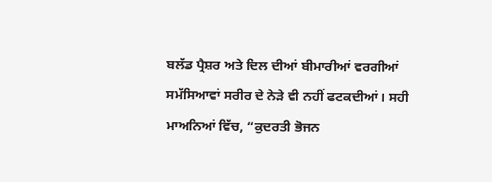ਬਲੱਡ ਪ੍ਰੈਸ਼ਰ ਅਤੇ ਦਿਲ ਦੀਆਂ ਬੀਮਾਰੀਆਂ ਵਰਗੀਆਂ ਸਮੱਸਿਆਵਾਂ ਸਰੀਰ ਦੇ ਨੇੜੇ ਵੀ ਨਹੀਂ ਫਟਕਦੀਆਂ। ਸਹੀ ਮਾਅਨਿਆਂ ਵਿੱਚ, “ਕੁਦਰਤੀ ਭੋਜਨ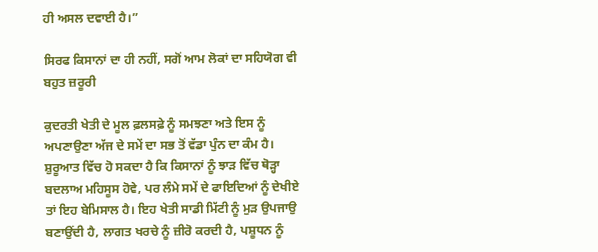ਹੀ ਅਸਲ ਦਵਾਈ ਹੈ।”

ਸਿਰਫ ਕਿਸਾਨਾਂ ਦਾ ਹੀ ਨਹੀਂ, ਸਗੋਂ ਆਮ ਲੋਕਾਂ ਦਾ ਸਹਿਯੋਗ ਵੀ ਬਹੁਤ ਜ਼ਰੂਰੀ

ਕੁਦਰਤੀ ਖੇਤੀ ਦੇ ਮੂਲ ਫ਼ਲਸਫ਼ੇ ਨੂੰ ਸਮਝਣਾ ਅਤੇ ਇਸ ਨੂੰ ਅਪਣਾਉਣਾ ਅੱਜ ਦੇ ਸਮੇਂ ਦਾ ਸਭ ਤੋਂ ਵੱਡਾ ਪੁੰਨ ਦਾ ਕੰਮ ਹੈ। ਸ਼ੁਰੂਆਤ ਵਿੱਚ ਹੋ ਸਕਦਾ ਹੈ ਕਿ ਕਿਸਾਨਾਂ ਨੂੰ ਝਾੜ ਵਿੱਚ ਥੋੜ੍ਹਾ ਬਦਲਾਅ ਮਹਿਸੂਸ ਹੋਵੇ, ਪਰ ਲੰਮੇ ਸਮੇਂ ਦੇ ਫਾਇਦਿਆਂ ਨੂੰ ਦੇਖੀਏ ਤਾਂ ਇਹ ਬੇਮਿਸਾਲ ਹੈ। ਇਹ ਖੇਤੀ ਸਾਡੀ ਮਿੱਟੀ ਨੂੰ ਮੁੜ ਉਪਜਾਉ ਬਣਾਉਂਦੀ ਹੈ, ਲਾਗਤ ਖਰਚੇ ਨੂੰ ਜ਼ੀਰੋ ਕਰਦੀ ਹੈ, ਪਸ਼ੂਧਨ ਨੂੰ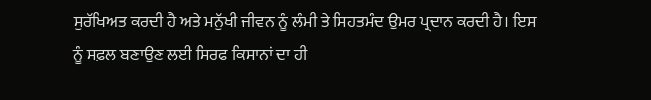ਸੁਰੱਖਿਅਤ ਕਰਦੀ ਹੈ ਅਤੇ ਮਨੁੱਖੀ ਜੀਵਨ ਨੂੰ ਲੰਮੀ ਤੇ ਸਿਹਤਮੰਦ ਉਮਰ ਪ੍ਰਦਾਨ ਕਰਦੀ ਹੈ। ਇਸ ਨੂੰ ਸਫ਼ਲ ਬਣਾਉਣ ਲਈ ਸਿਰਫ ਕਿਸਾਨਾਂ ਦਾ ਹੀ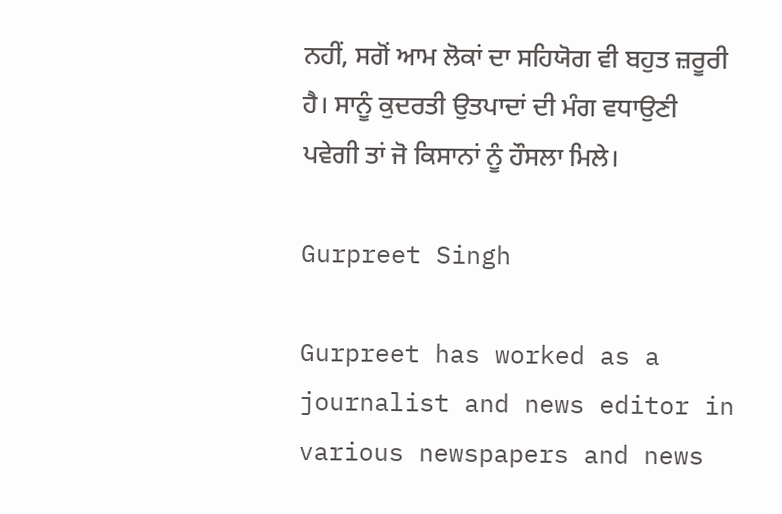ਨਹੀਂ, ਸਗੋਂ ਆਮ ਲੋਕਾਂ ਦਾ ਸਹਿਯੋਗ ਵੀ ਬਹੁਤ ਜ਼ਰੂਰੀ ਹੈ। ਸਾਨੂੰ ਕੁਦਰਤੀ ਉਤਪਾਦਾਂ ਦੀ ਮੰਗ ਵਧਾਉਣੀ ਪਵੇਗੀ ਤਾਂ ਜੋ ਕਿਸਾਨਾਂ ਨੂੰ ਹੌਸਲਾ ਮਿਲੇ।

Gurpreet Singh

Gurpreet has worked as a journalist and news editor in various newspapers and news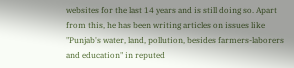websites for the last 14 years and is still doing so. Apart from this, he has been writing articles on issues like "Punjab's water, land, pollution, besides farmers-laborers and education" in reputed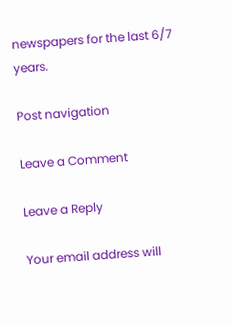newspapers for the last 6/7 years.

Post navigation

Leave a Comment

Leave a Reply

Your email address will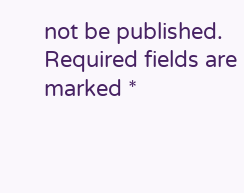not be published. Required fields are marked *